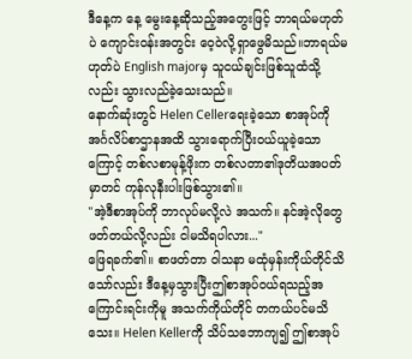ဒီနေ့က နေ့ မွေးနေ့ဆိုသည့်အတွေးဖြင့် ဘာရယ်မဟုတ်ပဲ ကျောင်းဝန်းအတွင်း ဝေ့ဝဲလို့ရှာဖွေမိသည်။ဘာရယ်မဟုတ်ပဲ English majorမှ သူငယ်ချင်းဖြစ်သူထံသို့လည်း သွားလည်ခဲ့သေးသည်။
နောက်ဆုံးတွင် Helen Cellerရေးခဲ့သော စာအုပ်ကို အင်္ဂလိပ်စာဌာနအထိ သွားရောက်ပြီးဝယ်ယူခဲ့သောကြောင့် တစ်လစာမုန့်ဖိုးက တစ်လတာ၏ဒုတိယအပတ်မှာတင် ကုန်လုနီးပါးဖြစ်သွား၏။
"အဲ့ဒီစာအုပ်ကို ဘာလုပ်မလို့လဲ အသက်။ နင်အဲ့လိုတွေဖတ်တယ်လို့လည်း ငါမသိရပါလား..."
ဖြေရခက်၏။ စာဖတ်တာ ဝါသနာ မထုံမှန်းကိုယ်တိုင်သိသော်လည်း ဒီနေ့မှသွားပြီးဤစာအုပ်ဝယ်ရသည့်အကြောင်းရင်းကိုမူ အသက်ကိုယ်တိုင် တကယ်ပင်မသိသေး။ Helen Kellerကို သိပ်သဘောကျ၍ ဤစာအုပ်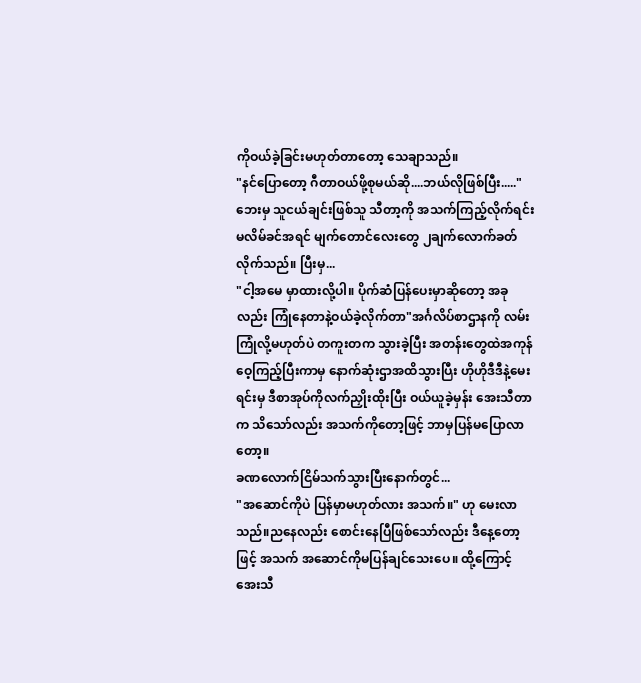ကိုဝယ်ခဲ့ခြင်းမဟုတ်တာတော့ သေချာသည်။
"နင်ပြောတော့ ဂီတာဝယ်ဖို့စုမယ်ဆို....ဘယ်လိုဖြစ်ပြီး....."
ဘေးမှ သူငယ်ချင်းဖြစ်သူ သီတာ့ကို အသက်ကြည့်လိုက်ရင်း မလိမ်ခင်အရင် မျက်တောင်လေးတွေ ၂ချက်လောက်ခတ်လိုက်သည်။ ပြီးမှ...
"ငါ့အမေ မှာထားလို့ပါ။ ပိုက်ဆံပြန်ပေးမှာဆိုတော့ အခုလည်း ကြုံနေတာနဲ့ဝယ်ခဲ့လိုက်တာ"အင်္ဂလိပ်စာဌာနကို လမ်းကြုံလို့မဟုတ်ပဲ တကူးတက သွားခဲ့ပြီး အတန်းတွေထဲအကုန်ဝေ့ကြည့်ပြီးကာမှ နောက်ဆုံးဌာအထိသွားပြီး ဟိုဟိုဒီဒီနဲ့မေးရင်းမှ ဒီစာအုပ်ကိုလက်ညှိုးထိုးပြီး ဝယ်ယူခဲ့မှန်း အေးသီတာက သိသော်လည်း အသက်ကိုတော့ဖြင့် ဘာမှပြန်မပြောလာတော့။
ခဏလောက်ငြိမ်သက်သွားပြီးနောက်တွင်...
"အဆောင်ကိုပဲ ပြန်မှာမဟုတ်လား အသက်။" ဟု မေးလာသည်။ညနေလည်း စောင်းနေပြီဖြစ်သော်လည်း ဒီနေ့တော့ဖြင့် အသက် အဆောင်ကိုမပြန်ချင်သေးပေ။ ထို့ကြောင့် အေးသီ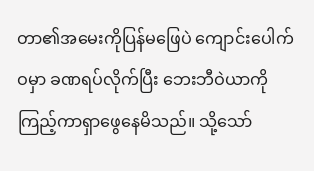တာ၏အမေးကိုပြန်မဖြေပဲ ကျောင်းပေါက်ဝမှာ ခဏရပ်လိုက်ပြီး ဘေးဘီဝဲယာကို ကြည့်ကာရှာဖွေနေမိသည်။ သို့သော်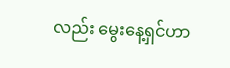လည်း မွေးနေ့ရှင်ဟာ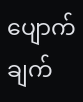ပျောက်ချက်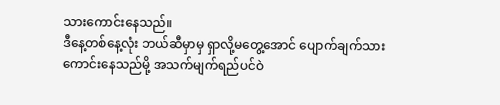သားကောင်းနေသည်။
ဒီနေ့တစ်နေ့လုံး ဘယ်ဆီမှာမှ ရှာလို့မတွေ့အောင် ပျောက်ချက်သားကောင်းနေသည်မို့ အသက်မျက်ရည်ပင်ဝဲ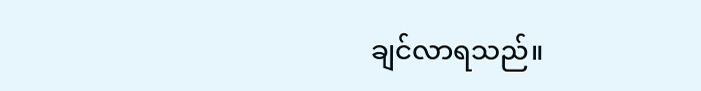ချင်လာရသည်။